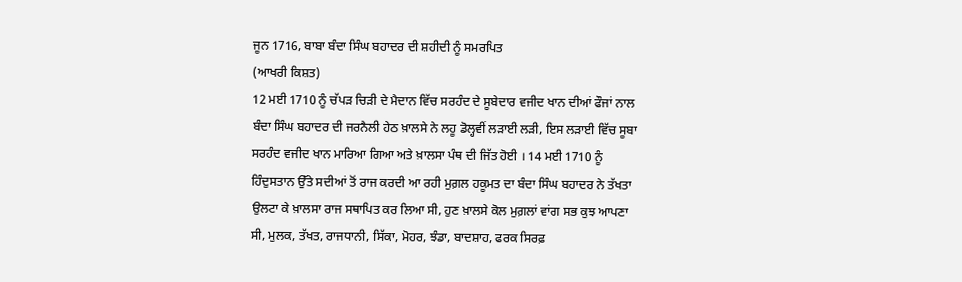ਜੂਨ 1716, ਬਾਬਾ ਬੰਦਾ ਸਿੰਘ ਬਹਾਦਰ ਦੀ ਸ਼ਹੀਦੀ ਨੂੰ ਸਮਰਪਿਤ
(ਆਖਰੀ ਕਿਸ਼ਤ)
12 ਮਈ 1710 ਨੂੰ ਚੱਪੜ ਚਿੜੀ ਦੇ ਮੈਦਾਨ ਵਿੱਚ ਸਰਹੰਦ ਦੇ ਸੂਬੇਦਾਰ ਵਜੀਦ ਖਾਨ ਦੀਆਂ ਫੌਜਾਂ ਨਾਲ ਬੰਦਾ ਸਿੰਘ ਬਹਾਦਰ ਦੀ ਜਰਨੈਲੀ ਹੇਠ ਖ਼ਾਲਸੇ ਨੇ ਲਹੂ ਡੋਲ੍ਹਵੀਂ ਲੜਾਈ ਲੜੀ, ਇਸ ਲੜਾਈ ਵਿੱਚ ਸੂਬਾ ਸਰਹੰਦ ਵਜੀਦ ਖਾਨ ਮਾਰਿਆ ਗਿਆ ਅਤੇ ਖ਼ਾਲਸਾ ਪੰਥ ਦੀ ਜਿੱਤ ਹੋਈ । 14 ਮਈ 1710 ਨੂੰ ਹਿੰਦੁਸਤਾਨ ਉੱਤੇ ਸਦੀਆਂ ਤੋਂ ਰਾਜ ਕਰਦੀ ਆ ਰਹੀ ਮੁਗ਼ਲ ਹਕੂਮਤ ਦਾ ਬੰਦਾ ਸਿੰਘ ਬਹਾਦਰ ਨੇ ਤੱਖਤਾ ਉਲਟਾ ਕੇ ਖ਼ਾਲਸਾ ਰਾਜ ਸਥਾਪਿਤ ਕਰ ਲਿਆ ਸੀ, ਹੁਣ ਖ਼ਾਲਸੇ ਕੋਲ ਮੁਗ਼ਲਾਂ ਵਾਂਗ ਸਭ ਕੁਝ ਆਪਣਾ ਸੀ, ਮੁਲਕ, ਤੱਖਤ, ਰਾਜਧਾਨੀ, ਸਿੱਕਾ, ਮੋਹਰ, ਝੰਡਾ, ਬਾਦਸ਼ਾਹ, ਫਰਕ ਸਿਰਫ਼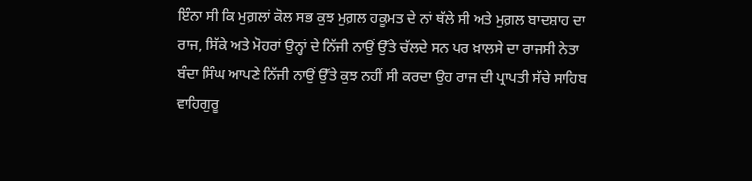ਇੰਨਾ ਸੀ ਕਿ ਮੁਗ਼ਲਾਂ ਕੋਲ ਸਭ ਕੁਝ ਮੁਗ਼ਲ ਹਕੂਮਤ ਦੇ ਨਾਂ ਥੱਲੇ ਸੀ ਅਤੇ ਮੁਗ਼ਲ ਬਾਦਸ਼ਾਹ ਦਾ ਰਾਜ, ਸਿੱਕੇ ਅਤੇ ਮੋਹਰਾਂ ਉਨ੍ਹਾਂ ਦੇ ਨਿੱਜੀ ਨਾਉਂ ਉੱਤੇ ਚੱਲਦੇ ਸਨ ਪਰ ਖ਼ਾਲਸੇ ਦਾ ਰਾਜਸੀ ਨੇਤਾ ਬੰਦਾ ਸਿੰਘ ਆਪਣੇ ਨਿੱਜੀ ਨਾਉਂ ਉੱਤੇ ਕੁਝ ਨਹੀਂ ਸੀ ਕਰਦਾ ਉਹ ਰਾਜ ਦੀ ਪ੍ਰਾਪਤੀ ਸੱਚੇ ਸਾਹਿਬ ਵਾਹਿਗੁਰੂ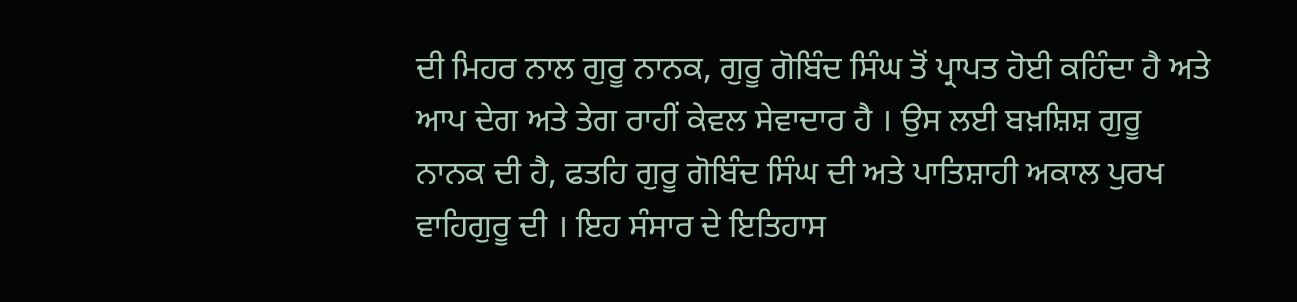ਦੀ ਮਿਹਰ ਨਾਲ ਗੁਰੂ ਨਾਨਕ, ਗੁਰੂ ਗੋਬਿੰਦ ਸਿੰਘ ਤੋਂ ਪ੍ਰਾਪਤ ਹੋਈ ਕਹਿੰਦਾ ਹੈ ਅਤੇ ਆਪ ਦੇਗ ਅਤੇ ਤੇਗ ਰਾਹੀਂ ਕੇਵਲ ਸੇਵਾਦਾਰ ਹੈ । ਉਸ ਲਈ ਬਖ਼ਸ਼ਿਸ਼ ਗੁਰੂ ਨਾਨਕ ਦੀ ਹੈ, ਫਤਹਿ ਗੁਰੂ ਗੋਬਿੰਦ ਸਿੰਘ ਦੀ ਅਤੇ ਪਾਤਿਸ਼ਾਹੀ ਅਕਾਲ ਪੁਰਖ ਵਾਹਿਗੁਰੂ ਦੀ । ਇਹ ਸੰਸਾਰ ਦੇ ਇਤਿਹਾਸ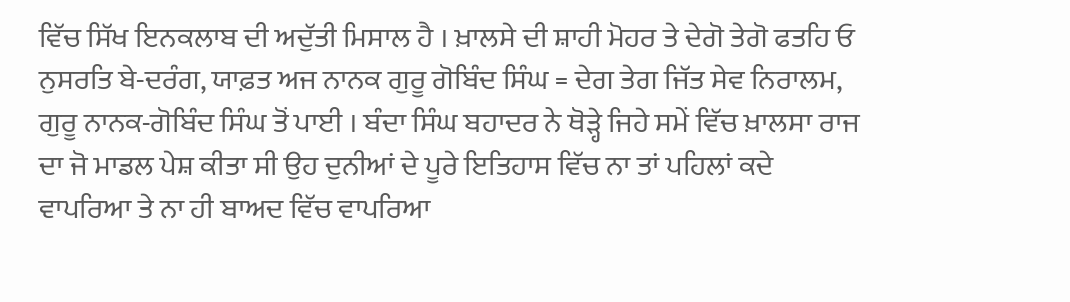ਵਿੱਚ ਸਿੱਖ ਇਨਕਲਾਬ ਦੀ ਅਦੁੱਤੀ ਮਿਸਾਲ ਹੈ । ਖ਼ਾਲਸੇ ਦੀ ਸ਼ਾਹੀ ਮੋਹਰ ਤੇ ਦੇਗੋ ਤੇਗੋ ਫਤਹਿ ਓ ਨੁਸਰਤਿ ਬੇ-ਦਰੰਗ, ਯਾਫ਼ਤ ਅਜ ਨਾਨਕ ਗੁਰੂ ਗੋਬਿੰਦ ਸਿੰਘ = ਦੇਗ ਤੇਗ ਜਿੱਤ ਸੇਵ ਨਿਰਾਲਮ, ਗੁਰੂ ਨਾਨਕ-ਗੋਬਿੰਦ ਸਿੰਘ ਤੋਂ ਪਾਈ । ਬੰਦਾ ਸਿੰਘ ਬਹਾਦਰ ਨੇ ਥੋੜ੍ਹੇ ਜਿਹੇ ਸਮੇਂ ਵਿੱਚ ਖ਼ਾਲਸਾ ਰਾਜ ਦਾ ਜੋ ਮਾਡਲ ਪੇਸ਼ ਕੀਤਾ ਸੀ ਉਹ ਦੁਨੀਆਂ ਦੇ ਪੂਰੇ ਇਤਿਹਾਸ ਵਿੱਚ ਨਾ ਤਾਂ ਪਹਿਲਾਂ ਕਦੇ ਵਾਪਰਿਆ ਤੇ ਨਾ ਹੀ ਬਾਅਦ ਵਿੱਚ ਵਾਪਰਿਆ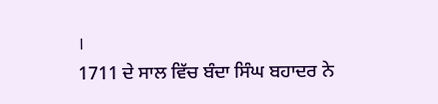।
1711 ਦੇ ਸਾਲ ਵਿੱਚ ਬੰਦਾ ਸਿੰਘ ਬਹਾਦਰ ਨੇ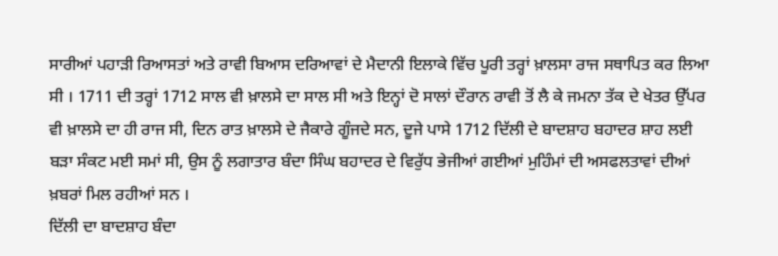ਸਾਰੀਆਂ ਪਹਾੜੀ ਰਿਆਸਤਾਂ ਅਤੇ ਰਾਵੀ ਬਿਆਸ ਦਰਿਆਵਾਂ ਦੇ ਮੈਦਾਨੀ ਇਲਾਕੇ ਵਿੱਚ ਪੂਰੀ ਤਰ੍ਹਾਂ ਖ਼ਾਲਸਾ ਰਾਜ ਸਥਾਪਿਤ ਕਰ ਲਿਆ ਸੀ । 1711 ਦੀ ਤਰ੍ਹਾਂ 1712 ਸਾਲ ਵੀ ਖ਼ਾਲਸੇ ਦਾ ਸਾਲ ਸੀ ਅਤੇ ਇਨ੍ਹਾਂ ਦੋ ਸਾਲਾਂ ਦੌਰਾਨ ਰਾਵੀ ਤੋਂ ਲੈ ਕੇ ਜਮਨਾ ਤੱਕ ਦੇ ਖੇਤਰ ਉੱਪਰ ਵੀ ਖ਼ਾਲਸੇ ਦਾ ਹੀ ਰਾਜ ਸੀ, ਦਿਨ ਰਾਤ ਖ਼ਾਲਸੇ ਦੇ ਜੈਕਾਰੇ ਗੂੰਜਦੇ ਸਨ, ਦੂਜੇ ਪਾਸੇ 1712 ਦਿੱਲੀ ਦੇ ਬਾਦਸ਼ਾਹ ਬਹਾਦਰ ਸ਼ਾਹ ਲਈ ਬੜਾ ਸੰਕਟ ਮਈ ਸਮਾਂ ਸੀ, ਉਸ ਨੂੰ ਲਗਾਤਾਰ ਬੰਦਾ ਸਿੰਘ ਬਹਾਦਰ ਦੇ ਵਿਰੁੱਧ ਭੇਜੀਆਂ ਗਈਆਂ ਮੁਹਿੰਮਾਂ ਦੀ ਅਸਫਲਤਾਵਾਂ ਦੀਆਂ ਖ਼ਬਰਾਂ ਮਿਲ ਰਹੀਆਂ ਸਨ ।
ਦਿੱਲੀ ਦਾ ਬਾਦਸ਼ਾਹ ਬੰਦਾ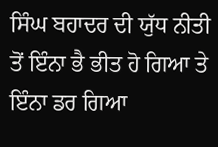ਸਿੰਘ ਬਹਾਦਰ ਦੀ ਯੁੱਧ ਨੀਤੀ ਤੋਂ ਇੰਨਾ ਭੈ ਭੀਤ ਹੋ ਗਿਆ ਤੇ ਇੰਨਾ ਡਰ ਗਿਆ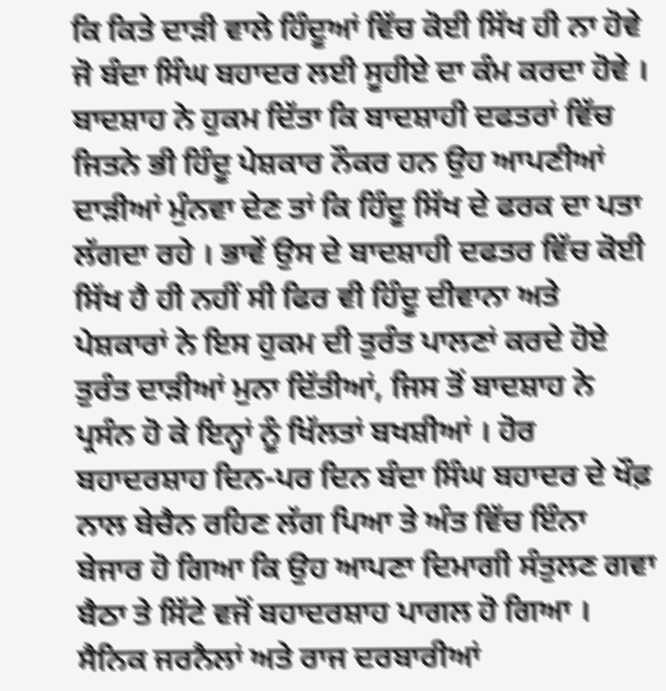ਕਿ ਕਿਤੇ ਦਾੜੀ ਵਾਲੇ ਹਿੰਦੂਆਂ ਵਿੱਚ ਕੋਈ ਸਿੱਖ ਹੀ ਨਾ ਹੋਵੇ ਜੋ ਬੰਦਾ ਸਿੰਘ ਬਹਾਦਰ ਲਈ ਸੂਹੀਏ ਦਾ ਕੰਮ ਕਰਦਾ ਹੋਵੇ । ਬਾਦਸ਼ਾਹ ਨੇ ਹੁਕਮ ਦਿੱਤਾ ਕਿ ਬਾਦਸ਼ਾਹੀ ਦਫਤਰਾਂ ਵਿੱਚ ਜਿਤਨੇ ਭੀ ਹਿੰਦੂ ਪੇਸ਼ਕਾਰ ਨੌਕਰ ਹਨ ਉਹ ਆਪਣੀਆਂ ਦਾੜੀਆਂ ਮੁੰਨਵਾ ਦੇਣ ਤਾਂ ਕਿ ਹਿੰਦੂ ਸਿੱਖ ਦੇ ਫਰਕ ਦਾ ਪਤਾ ਲੱਗਦਾ ਰਹੇ । ਭਾਵੇਂ ਉਸ ਦੇ ਬਾਦਸ਼ਾਹੀ ਦਫਤਰ ਵਿੱਚ ਕੋਈ ਸਿੱਖ ਹੈ ਹੀ ਨਹੀਂ ਸੀ ਫਿਰ ਵੀ ਹਿੰਦੂ ਦੀਵਾਨਾ ਅਤੇ ਪੇਸ਼ਕਾਰਾਂ ਨੇ ਇਸ ਹੁਕਮ ਦੀ ਤੁਰੰਤ ਪਾਲਣਾਂ ਕਰਦੇ ਹੋਏ ਤੁਰੰਤ ਦਾੜੀਆਂ ਮੁਨਾ ਦਿੱਤੀਆਂ, ਜਿਸ ਤੋਂ ਬਾਦਸ਼ਾਹ ਨੇ ਪ੍ਰਸੰਨ ਹੋ ਕੇ ਇਨ੍ਹਾਂ ਨੂੰ ਖਿੱਲਤਾਂ ਬਖਸ਼ੀਆਂ । ਹੋਰ ਬਹਾਦਰਸ਼ਾਹ ਦਿਨ-ਪਰ ਦਿਨ ਬੰਦਾ ਸਿੰਘ ਬਹਾਦਰ ਦੇ ਖੌਫ਼ ਨਾਲ ਬੇਚੈਨ ਰਹਿਣ ਲੱਗ ਪਿਆ ਤੇ ਅੰਤ ਵਿੱਚ ਇੰਨਾ ਬੇਜਾਰ ਹੋ ਗਿਆ ਕਿ ਉਹ ਆਪਣਾ ਦਿਮਾਗੀ ਸੰਤੁਲਣ ਗਵਾ ਬੈਠਾ ਤੇ ਸਿੱਟੇ ਵਜੋਂ ਬਹਾਦਰਸ਼ਾਹ ਪਾਗਲ ਹੋ ਗਿਆ । ਸੈਨਿਕ ਜਰਨੈਲਾਂ ਅਤੇ ਰਾਜ ਦਰਬਾਰੀਆਂ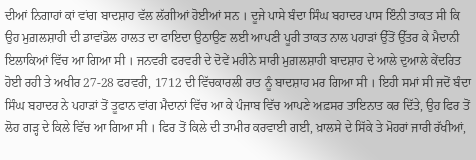ਦੀਆਂ ਨਿਗਾਹਾਂ ਕਾਂ ਵਾਂਗ ਬਾਦਸ਼ਾਹ ਵੱਲ ਲੱਗੀਆਂ ਹੋਈਆਂ ਸਨ । ਦੂਜੇ ਪਾਸੇ ਬੰਦਾ ਸਿੰਘ ਬਹਾਦਰ ਪਾਸ ਇੰਨੀ ਤਾਕਤ ਸੀ ਕਿ ਉਹ ਮੁਗ਼ਲਸ਼ਾਹੀ ਦੀ ਡਾਵਾਂਡੋਲ ਹਾਲਤ ਦਾ ਫਾਇਦਾ ਉਠਾਉਣ ਲਈ ਆਪਣੀ ਪੂਰੀ ਤਾਕਤ ਨਾਲ ਪਹਾੜਾਂ ਉੱਤੋਂ ਉੱਤਰ ਕੇ ਮੈਦਾਨੀ ਇਲਾਕਿਆਂ ਵਿੱਚ ਆ ਗਿਆ ਸੀ । ਜਨਵਰੀ ਫਰਵਰੀ ਦੇ ਦੋਵੇਂ ਮਹੀਨੇ ਸਾਰੀ ਮੁਗ਼ਲਸ਼ਾਹੀ ਬਾਦਸ਼ਾਹ ਦੇ ਆਲੇ ਦੁਆਲੇ ਕੇਂਦਰਿਤ ਹੋਈ ਰਹੀ ਤੇ ਅਖੀਰ 27-28 ਫਰਵਰੀ, 1712 ਦੀ ਵਿੱਚਕਾਰਲੀ ਰਾਤ ਨੂੰ ਬਾਦਸ਼ਾਹ ਮਰ ਗਿਆ ਸੀ । ਇਹੀ ਸਮਾਂ ਸੀ ਜਦੋਂ ਬੰਦਾ ਸਿੰਘ ਬਹਾਦਰ ਨੇ ਪਹਾੜਾਂ ਤੋਂ ਤੂਫਾਨ ਵਾਂਗ ਮੈਦਾਨਾਂ ਵਿੱਚ ਆ ਕੇ ਪੰਜਾਬ ਵਿੱਚ ਆਪਣੇ ਅਫ਼ਸਰ ਤਾਇਨਾਤ ਕਰ ਦਿੱਤੇ, ਉਹ ਫਿਰ ਤੋਂ ਲੋਹ ਗੜ੍ਹ ਦੇ ਕਿਲੇ ਵਿੱਚ ਆ ਗਿਆ ਸੀ । ਫਿਰ ਤੋਂ ਕਿਲੇ ਦੀ ਤਾਮੀਰ ਕਰਵਾਈ ਗਈ, ਖ਼ਾਲਸੇ ਦੇ ਸਿੱਕੇ ਤੇ ਮੋਹਰਾਂ ਜਾਰੀ ਰੱਖੀਆਂ,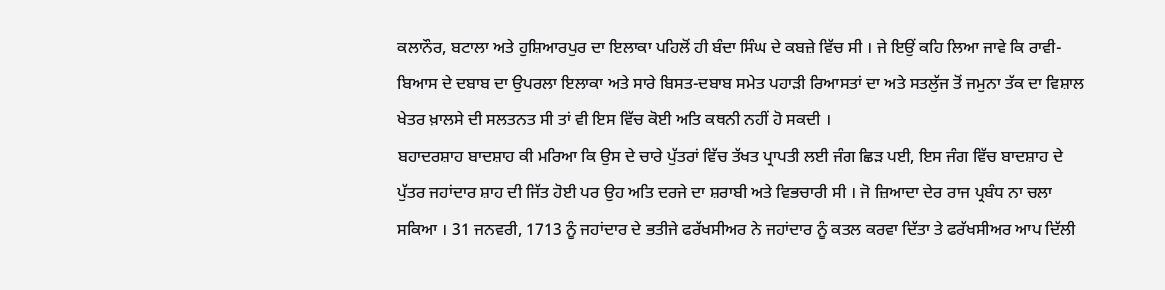ਕਲਾਨੌਰ, ਬਟਾਲਾ ਅਤੇ ਹੁਸ਼ਿਆਰਪੁਰ ਦਾ ਇਲਾਕਾ ਪਹਿਲੋਂ ਹੀ ਬੰਦਾ ਸਿੰਘ ਦੇ ਕਬਜ਼ੇ ਵਿੱਚ ਸੀ । ਜੇ ਇਉਂ ਕਹਿ ਲਿਆ ਜਾਵੇ ਕਿ ਰਾਵੀ-ਬਿਆਸ ਦੇ ਦਬਾਬ ਦਾ ਉਪਰਲਾ ਇਲਾਕਾ ਅਤੇ ਸਾਰੇ ਬਿਸਤ-ਦਬਾਬ ਸਮੇਤ ਪਹਾੜੀ ਰਿਆਸਤਾਂ ਦਾ ਅਤੇ ਸਤਲੁੱਜ ਤੋਂ ਜਮੁਨਾ ਤੱਕ ਦਾ ਵਿਸ਼ਾਲ ਖੇਤਰ ਖ਼ਾਲਸੇ ਦੀ ਸਲਤਨਤ ਸੀ ਤਾਂ ਵੀ ਇਸ ਵਿੱਚ ਕੋਈ ਅਤਿ ਕਥਨੀ ਨਹੀਂ ਹੋ ਸਕਦੀ ।
ਬਹਾਦਰਸ਼ਾਹ ਬਾਦਸ਼ਾਹ ਕੀ ਮਰਿਆ ਕਿ ਉਸ ਦੇ ਚਾਰੇ ਪੁੱਤਰਾਂ ਵਿੱਚ ਤੱਖਤ ਪ੍ਰਾਪਤੀ ਲਈ ਜੰਗ ਛਿੜ ਪਈ, ਇਸ ਜੰਗ ਵਿੱਚ ਬਾਦਸ਼ਾਹ ਦੇ ਪੁੱਤਰ ਜਹਾਂਦਾਰ ਸ਼ਾਹ ਦੀ ਜਿੱਤ ਹੋਈ ਪਰ ਉਹ ਅਤਿ ਦਰਜੇ ਦਾ ਸ਼ਰਾਬੀ ਅਤੇ ਵਿਭਚਾਰੀ ਸੀ । ਜੋ ਜ਼ਿਆਦਾ ਦੇਰ ਰਾਜ ਪ੍ਰਬੰਧ ਨਾ ਚਲਾ ਸਕਿਆ । 31 ਜਨਵਰੀ, 1713 ਨੂੰ ਜਹਾਂਦਾਰ ਦੇ ਭਤੀਜੇ ਫਰੱਖਸੀਅਰ ਨੇ ਜਹਾਂਦਾਰ ਨੂੰ ਕਤਲ ਕਰਵਾ ਦਿੱਤਾ ਤੇ ਫਰੱਖਸੀਅਰ ਆਪ ਦਿੱਲੀ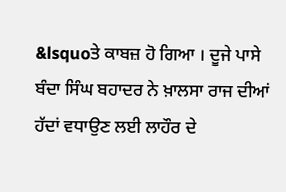&lsquoਤੇ ਕਾਬਜ਼ ਹੋ ਗਿਆ । ਦੂਜੇ ਪਾਸੇ ਬੰਦਾ ਸਿੰਘ ਬਹਾਦਰ ਨੇ ਖ਼ਾਲਸਾ ਰਾਜ ਦੀਆਂ ਹੱਦਾਂ ਵਧਾਉਣ ਲਈ ਲਾਹੌਰ ਦੇ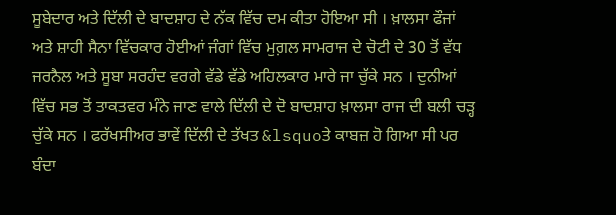ਸੂਬੇਦਾਰ ਅਤੇ ਦਿੱਲੀ ਦੇ ਬਾਦਸ਼ਾਹ ਦੇ ਨੱਕ ਵਿੱਚ ਦਮ ਕੀਤਾ ਹੋਇਆ ਸੀ । ਖ਼ਾਲਸਾ ਫੌਜਾਂ ਅਤੇ ਸ਼ਾਹੀ ਸੈਨਾ ਵਿੱਚਕਾਰ ਹੋਈਆਂ ਜੰਗਾਂ ਵਿੱਚ ਮੁਗ਼ਲ ਸਾਮਰਾਜ ਦੇ ਚੋਟੀ ਦੇ 30 ਤੋਂ ਵੱਧ ਜਰਨੈਲ ਅਤੇ ਸੂਬਾ ਸਰਹੰਦ ਵਰਗੇ ਵੱਡੇ ਵੱਡੇ ਅਹਿਲਕਾਰ ਮਾਰੇ ਜਾ ਚੁੱਕੇ ਸਨ । ਦੁਨੀਆਂ ਵਿੱਚ ਸਭ ਤੋਂ ਤਾਕਤਵਰ ਮੰਨੇ ਜਾਣ ਵਾਲੇ ਦਿੱਲੀ ਦੇ ਦੋ ਬਾਦਸ਼ਾਹ ਖ਼ਾਲਸਾ ਰਾਜ ਦੀ ਬਲੀ ਚੜ੍ਹ ਚੁੱਕੇ ਸਨ । ਫਰੱਖਸੀਅਰ ਭਾਵੇਂ ਦਿੱਲੀ ਦੇ ਤੱਖਤ &lsquoਤੇ ਕਾਬਜ਼ ਹੋ ਗਿਆ ਸੀ ਪਰ ਬੰਦਾ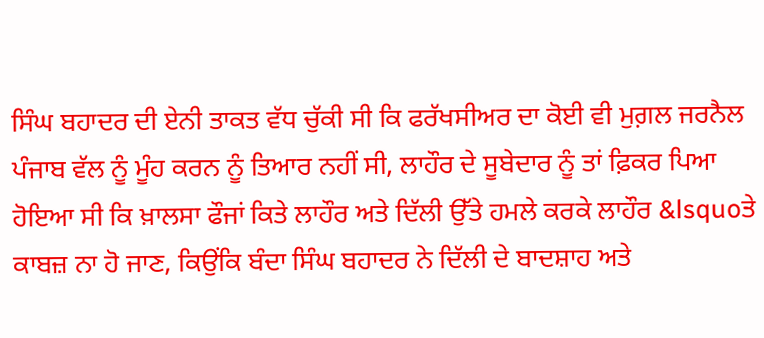ਸਿੰਘ ਬਹਾਦਰ ਦੀ ਏਨੀ ਤਾਕਤ ਵੱਧ ਚੁੱਕੀ ਸੀ ਕਿ ਫਰੱਖਸੀਅਰ ਦਾ ਕੋਈ ਵੀ ਮੁਗ਼ਲ ਜਰਨੈਲ ਪੰਜਾਬ ਵੱਲ ਨੂੰ ਮੂੰਹ ਕਰਨ ਨੂੰ ਤਿਆਰ ਨਹੀਂ ਸੀ, ਲਾਹੌਰ ਦੇ ਸੂਬੇਦਾਰ ਨੂੰ ਤਾਂ ਫ਼ਿਕਰ ਪਿਆ ਹੋਇਆ ਸੀ ਕਿ ਖ਼ਾਲਸਾ ਫੌਜਾਂ ਕਿਤੇ ਲਾਹੌਰ ਅਤੇ ਦਿੱਲੀ ਉੱਤੇ ਹਮਲੇ ਕਰਕੇ ਲਾਹੌਰ &lsquoਤੇ ਕਾਬਜ਼ ਨਾ ਹੋ ਜਾਣ, ਕਿਉਂਕਿ ਬੰਦਾ ਸਿੰਘ ਬਹਾਦਰ ਨੇ ਦਿੱਲੀ ਦੇ ਬਾਦਸ਼ਾਹ ਅਤੇ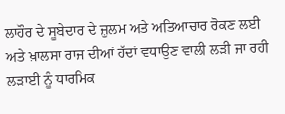ਲਾਹੌਰ ਦੇ ਸੂਬੇਦਾਰ ਦੇ ਜ਼ੁਲਮ ਅਤੇ ਅਤਿਆਚਾਰ ਰੋਕਣ ਲਈ ਅਤੇ ਖ਼ਾਲਸਾ ਰਾਜ ਦੀਆਂ ਹੱਦਾਂ ਵਧਾਉਣ ਵਾਲੀ ਲੜੀ ਜਾ ਰਹੀ ਲੜਾਈ ਨੂੰ ਧਾਰਮਿਕ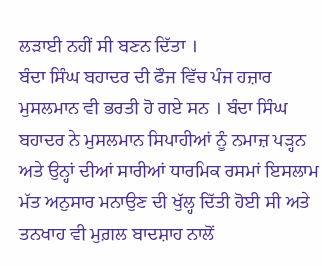ਲੜਾਈ ਨਹੀਂ ਸੀ ਬਣਨ ਦਿੱਤਾ ।
ਬੰਦਾ ਸਿੰਘ ਬਹਾਦਰ ਦੀ ਫੌਜ ਵਿੱਚ ਪੰਜ ਹਜ਼ਾਰ ਮੁਸਲਮਾਨ ਵੀ ਭਰਤੀ ਹੋ ਗਏ ਸਨ । ਬੰਦਾ ਸਿੰਘ ਬਹਾਦਰ ਨੇ ਮੁਸਲਮਾਨ ਸਿਪਾਹੀਆਂ ਨੂੰ ਨਮਾਜ਼ ਪੜ੍ਹਨ ਅਤੇ ਉਨ੍ਹਾਂ ਦੀਆਂ ਸਾਰੀਆਂ ਧਾਰਮਿਕ ਰਸਮਾਂ ਇਸਲਾਮ ਮੱਤ ਅਨੁਸਾਰ ਮਨਾਉਣ ਦੀ ਖੁੱਲ੍ਹ ਦਿੱਤੀ ਹੋਈ ਸੀ ਅਤੇ ਤਨਖਾਹ ਵੀ ਮੁਗ਼ਲ ਬਾਦਸ਼ਾਹ ਨਾਲੋਂ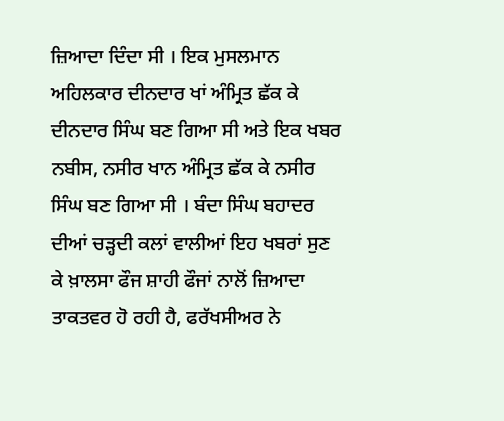ਜ਼ਿਆਦਾ ਦਿੰਦਾ ਸੀ । ਇਕ ਮੁਸਲਮਾਨ ਅਹਿਲਕਾਰ ਦੀਨਦਾਰ ਖਾਂ ਅੰਮ੍ਰਿਤ ਛੱਕ ਕੇ ਦੀਨਦਾਰ ਸਿੰਘ ਬਣ ਗਿਆ ਸੀ ਅਤੇ ਇਕ ਖਬਰ ਨਬੀਸ, ਨਸੀਰ ਖਾਨ ਅੰਮ੍ਰਿਤ ਛੱਕ ਕੇ ਨਸੀਰ ਸਿੰਘ ਬਣ ਗਿਆ ਸੀ । ਬੰਦਾ ਸਿੰਘ ਬਹਾਦਰ ਦੀਆਂ ਚੜ੍ਹਦੀ ਕਲਾਂ ਵਾਲੀਆਂ ਇਹ ਖਬਰਾਂ ਸੁਣ ਕੇ ਖ਼ਾਲਸਾ ਫੌਜ ਸ਼ਾਹੀ ਫੌਜਾਂ ਨਾਲੋਂ ਜ਼ਿਆਦਾ ਤਾਕਤਵਰ ਹੋ ਰਹੀ ਹੈ, ਫਰੱਖਸੀਅਰ ਨੇ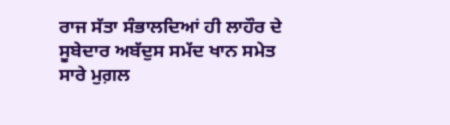ਰਾਜ ਸੱਤਾ ਸੰਭਾਲਦਿਆਂ ਹੀ ਲਾਹੌਰ ਦੇ ਸੂਬੇਦਾਰ ਅਬੱਦੁਸ ਸਮੱਦ ਖਾਨ ਸਮੇਤ ਸਾਰੇ ਮੁਗ਼ਲ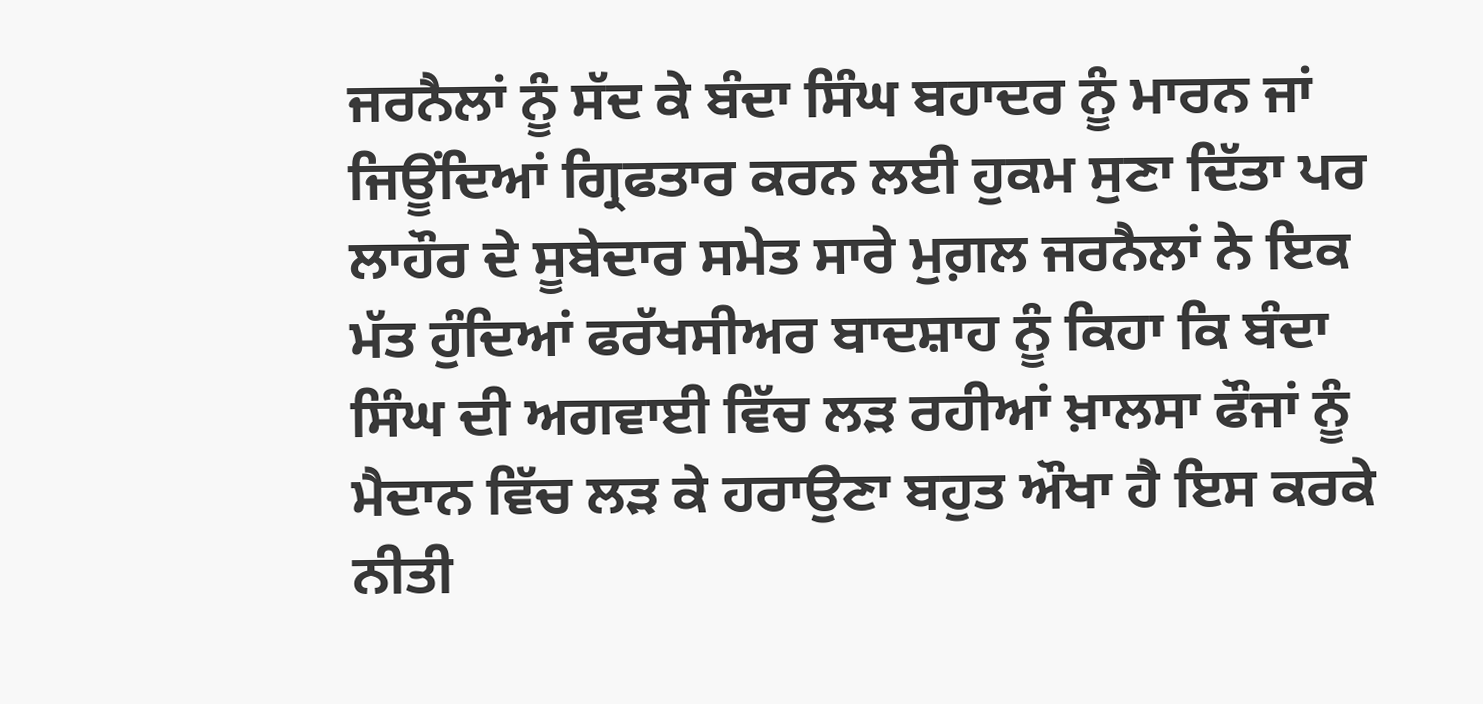ਜਰਨੈਲਾਂ ਨੂੰ ਸੱਦ ਕੇ ਬੰਦਾ ਸਿੰਘ ਬਹਾਦਰ ਨੂੰ ਮਾਰਨ ਜਾਂ ਜਿਊਂਦਿਆਂ ਗ੍ਰਿਫਤਾਰ ਕਰਨ ਲਈ ਹੁਕਮ ਸੁਣਾ ਦਿੱਤਾ ਪਰ ਲਾਹੌਰ ਦੇ ਸੂਬੇਦਾਰ ਸਮੇਤ ਸਾਰੇ ਮੁਗ਼ਲ ਜਰਨੈਲਾਂ ਨੇ ਇਕ ਮੱਤ ਹੁੰਦਿਆਂ ਫਰੱਖਸੀਅਰ ਬਾਦਸ਼ਾਹ ਨੂੰ ਕਿਹਾ ਕਿ ਬੰਦਾ ਸਿੰਘ ਦੀ ਅਗਵਾਈ ਵਿੱਚ ਲੜ ਰਹੀਆਂ ਖ਼ਾਲਸਾ ਫੌਜਾਂ ਨੂੰ ਮੈਦਾਨ ਵਿੱਚ ਲੜ ਕੇ ਹਰਾਉਣਾ ਬਹੁਤ ਔਖਾ ਹੈ ਇਸ ਕਰਕੇ ਨੀਤੀ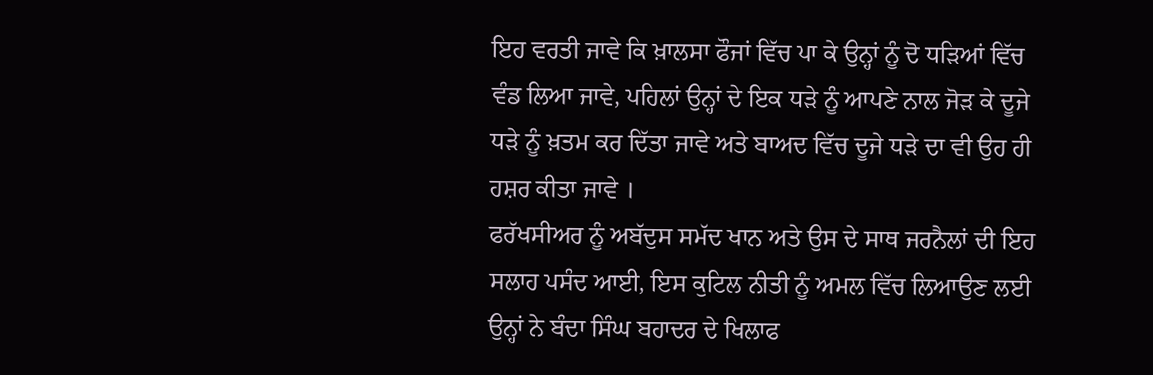ਇਹ ਵਰਤੀ ਜਾਵੇ ਕਿ ਖ਼ਾਲਸਾ ਫੌਜਾਂ ਵਿੱਚ ਪਾ ਕੇ ਉਨ੍ਹਾਂ ਨੂੰ ਦੋ ਧੜਿਆਂ ਵਿੱਚ ਵੰਡ ਲਿਆ ਜਾਵੇ, ਪਹਿਲਾਂ ਉਨ੍ਹਾਂ ਦੇ ਇਕ ਧੜੇ ਨੂੰ ਆਪਣੇ ਨਾਲ ਜੋੜ ਕੇ ਦੂਜੇ ਧੜੇ ਨੂੰ ਖ਼ਤਮ ਕਰ ਦਿੱਤਾ ਜਾਵੇ ਅਤੇ ਬਾਅਦ ਵਿੱਚ ਦੂਜੇ ਧੜੇ ਦਾ ਵੀ ਉਹ ਹੀ ਹਸ਼ਰ ਕੀਤਾ ਜਾਵੇ ।
ਫਰੱਖਸੀਅਰ ਨੂੰ ਅਬੱਦੁਸ ਸਮੱਦ ਖਾਨ ਅਤੇ ਉਸ ਦੇ ਸਾਥ ਜਰਨੈਲਾਂ ਦੀ ਇਹ ਸਲਾਹ ਪਸੰਦ ਆਈ, ਇਸ ਕੁਟਿਲ ਨੀਤੀ ਨੂੰ ਅਮਲ ਵਿੱਚ ਲਿਆਉਣ ਲਈ ਉਨ੍ਹਾਂ ਨੇ ਬੰਦਾ ਸਿੰਘ ਬਹਾਦਰ ਦੇ ਖਿਲਾਫ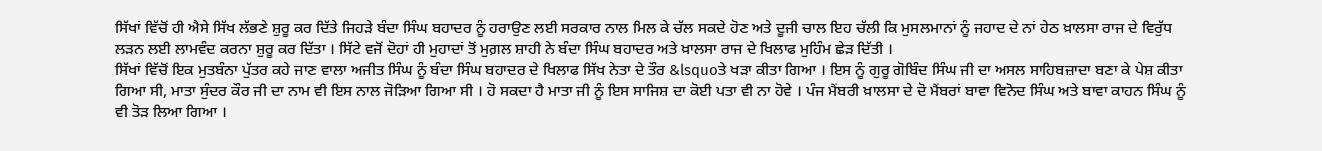ਸਿੱਖਾਂ ਵਿੱਚੋਂ ਹੀ ਐਸੇ ਸਿੱਖ ਲੱਭਣੇ ਸ਼ੁਰੂ ਕਰ ਦਿੱਤੇ ਜਿਹੜੇ ਬੰਦਾ ਸਿੰਘ ਬਹਾਦਰ ਨੂੰ ਹਰਾਉਣ ਲਈ ਸਰਕਾਰ ਨਾਲ ਮਿਲ ਕੇ ਚੱਲ ਸਕਦੇ ਹੋਣ ਅਤੇ ਦੂਜੀ ਚਾਲ ਇਹ ਚੱਲੀ ਕਿ ਮੁਸਲਮਾਨਾਂ ਨੂੰ ਜਹਾਦ ਦੇ ਨਾਂ ਹੇਠ ਖ਼ਾਲਸਾ ਰਾਜ ਦੇ ਵਿਰੁੱਧ ਲੜਨ ਲਈ ਲਾਮਵੰਦ ਕਰਨਾ ਸ਼ੁਰੂ ਕਰ ਦਿੱਤਾ । ਸਿੱਟੇ ਵਜੋਂ ਦੋਹਾਂ ਹੀ ਮੁਹਾਦਾਂ ਤੋਂ ਮੁਗ਼ਲ ਸ਼ਾਹੀ ਨੇ ਬੰਦਾ ਸਿੰਘ ਬਹਾਦਰ ਅਤੇ ਖ਼ਾਲਸਾ ਰਾਜ ਦੇ ਖਿਲਾਫ ਮੁਹਿੰਮ ਛੇੜ ਦਿੱਤੀ ।
ਸਿੱਖਾਂ ਵਿੱਚੋਂ ਇਕ ਮੁਤਬੰਨਾ ਪੁੱਤਰ ਕਹੇ ਜਾਣ ਵਾਲਾ ਅਜੀਤ ਸਿੰਘ ਨੂੰ ਬੰਦਾ ਸਿੰਘ ਬਹਾਦਰ ਦੇ ਖਿਲਾਫ ਸਿੱਖ ਨੇਤਾ ਦੇ ਤੌਰ &lsquoਤੇ ਖੜਾ ਕੀਤਾ ਗਿਆ । ਇਸ ਨੂੰ ਗੁਰੂ ਗੋਬਿੰਦ ਸਿੰਘ ਜੀ ਦਾ ਅਸਲ ਸਾਹਿਬਜ਼ਾਦਾ ਬਣਾ ਕੇ ਪੇਸ਼ ਕੀਤਾ ਗਿਆ ਸੀ, ਮਾਤਾ ਸੁੰਦਰ ਕੌਰ ਜੀ ਦਾ ਨਾਮ ਵੀ ਇਸ ਨਾਲ ਜੋੜਿਆ ਗਿਆ ਸੀ । ਹੋ ਸਕਦਾ ਹੈ ਮਾਤਾ ਜੀ ਨੂੰ ਇਸ ਸਾਜਿਸ਼ ਦਾ ਕੋਈ ਪਤਾ ਵੀ ਨਾ ਹੋਵੇ । ਪੰਜ ਮੈਂਬਰੀ ਖ਼ਾਲਸਾ ਦੇ ਦੋ ਮੈਂਬਰਾਂ ਬਾਵਾ ਵਿਨੋਦ ਸਿੰਘ ਅਤੇ ਬਾਵਾ ਕਾਹਨ ਸਿੰਘ ਨੂੰ ਵੀ ਤੋੜ ਲਿਆ ਗਿਆ ।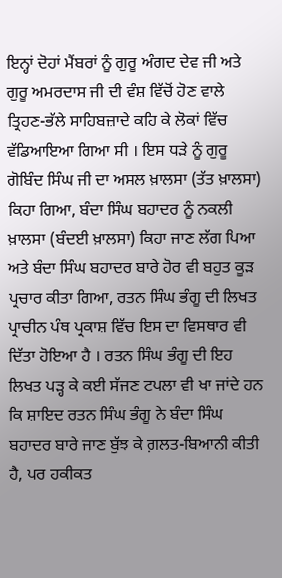ਇਨ੍ਹਾਂ ਦੋਹਾਂ ਮੈਂਬਰਾਂ ਨੂੰ ਗੁਰੂ ਅੰਗਦ ਦੇਵ ਜੀ ਅਤੇ ਗੁਰੂ ਅਮਰਦਾਸ ਜੀ ਦੀ ਵੰਸ਼ ਵਿੱਚੋਂ ਹੋਣ ਵਾਲੇ ਤ੍ਰਿਹਣ-ਭੱਲੇ ਸਾਹਿਬਜ਼ਾਦੇ ਕਹਿ ਕੇ ਲੋਕਾਂ ਵਿੱਚ ਵੱਡਿਆਇਆ ਗਿਆ ਸੀ । ਇਸ ਧੜੇ ਨੂੰ ਗੁਰੂ ਗੋਬਿੰਦ ਸਿੰਘ ਜੀ ਦਾ ਅਸਲ ਖ਼ਾਲਸਾ (ਤੱਤ ਖ਼ਾਲਸਾ) ਕਿਹਾ ਗਿਆ, ਬੰਦਾ ਸਿੰਘ ਬਹਾਦਰ ਨੂੰ ਨਕਲੀ ਖ਼ਾਲਸਾ (ਬੰਦਈ ਖ਼ਾਲਸਾ) ਕਿਹਾ ਜਾਣ ਲੱਗ ਪਿਆ ਅਤੇ ਬੰਦਾ ਸਿੰਘ ਬਹਾਦਰ ਬਾਰੇ ਹੋਰ ਵੀ ਬਹੁਤ ਕੂੜ ਪ੍ਰਚਾਰ ਕੀਤਾ ਗਿਆ, ਰਤਨ ਸਿੰਘ ਭੰਗੂ ਦੀ ਲਿਖਤ ਪ੍ਰਾਚੀਨ ਪੰਥ ਪ੍ਰਕਾਸ਼ ਵਿੱਚ ਇਸ ਦਾ ਵਿਸਥਾਰ ਵੀ ਦਿੱਤਾ ਹੋਇਆ ਹੈ । ਰਤਨ ਸਿੰਘ ਭੰਗੂ ਦੀ ਇਹ ਲਿਖਤ ਪੜ੍ਹ ਕੇ ਕਈ ਸੱਜਣ ਟਪਲਾ ਵੀ ਖਾ ਜਾਂਦੇ ਹਨ ਕਿ ਸ਼ਾਇਦ ਰਤਨ ਸਿੰਘ ਭੰਗੂ ਨੇ ਬੰਦਾ ਸਿੰਘ ਬਹਾਦਰ ਬਾਰੇ ਜਾਣ ਬੁੱਝ ਕੇ ਗ਼ਲਤ-ਬਿਆਨੀ ਕੀਤੀ ਹੈ, ਪਰ ਹਕੀਕਤ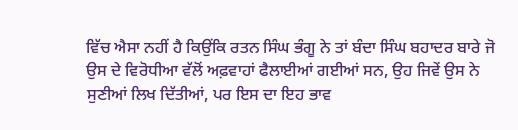ਵਿੱਚ ਐਸਾ ਨਹੀਂ ਹੈ ਕਿਉਂਕਿ ਰਤਨ ਸਿੰਘ ਭੰਗੂ ਨੇ ਤਾਂ ਬੰਦਾ ਸਿੰਘ ਬਹਾਦਰ ਬਾਰੇ ਜੋ ਉਸ ਦੇ ਵਿਰੋਧੀਆ ਵੱਲੋਂ ਅਫ਼ਵਾਹਾਂ ਫੈਲਾਈਆਂ ਗਈਆਂ ਸਨ, ਉਹ ਜਿਵੇਂ ਉਸ ਨੇ ਸੁਣੀਆਂ ਲਿਖ ਦਿੱਤੀਆਂ, ਪਰ ਇਸ ਦਾ ਇਹ ਭਾਵ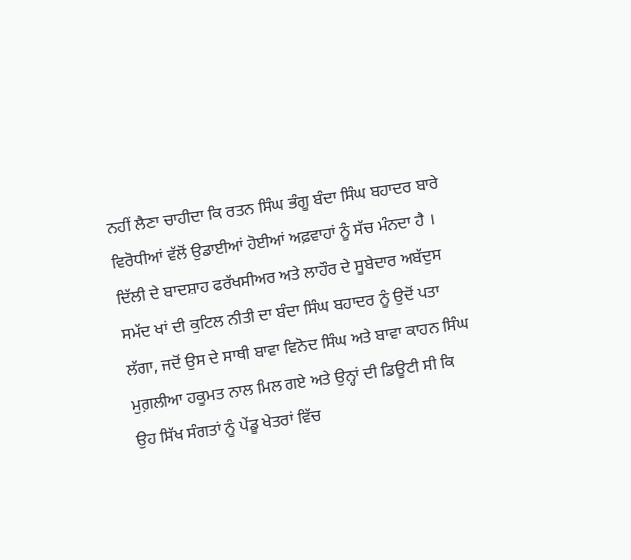ਨਹੀਂ ਲੈਣਾ ਚਾਹੀਦਾ ਕਿ ਰਤਨ ਸਿੰਘ ਭੰਗੂ ਬੰਦਾ ਸਿੰਘ ਬਹਾਦਰ ਬਾਰੇ ਵਿਰੋਧੀਆਂ ਵੱਲੋਂ ਉਡਾਈਆਂ ਹੋਈਆਂ ਅਫ਼ਵਾਹਾਂ ਨੂੰ ਸੱਚ ਮੰਨਦਾ ਹੈ ।
ਦਿੱਲੀ ਦੇ ਬਾਦਸ਼ਾਹ ਫਰੱਖਸੀਅਰ ਅਤੇ ਲਾਹੌਰ ਦੇ ਸੂਬੇਦਾਰ ਅਬੱਦੁਸ ਸਮੱਦ ਖਾਂ ਦੀ ਕੁਟਿਲ ਨੀਤੀ ਦਾ ਬੰਦਾ ਸਿੰਘ ਬਹਾਦਰ ਨੂੰ ਉਦੋਂ ਪਤਾ ਲੱਗਾ, ਜਦੋਂ ਉਸ ਦੇ ਸਾਥੀ ਬਾਵਾ ਵਿਨੋਦ ਸਿੰਘ ਅਤੇ ਬਾਵਾ ਕਾਹਨ ਸਿੰਘ ਮੁਗ਼ਲੀਆ ਹਕੂਮਤ ਨਾਲ ਮਿਲ ਗਏ ਅਤੇ ਉਨ੍ਹਾਂ ਦੀ ਡਿਊਟੀ ਸੀ ਕਿ ਉਹ ਸਿੱਖ ਸੰਗਤਾਂ ਨੂੰ ਪੇਂਡੂ ਖੇਤਰਾਂ ਵਿੱਚ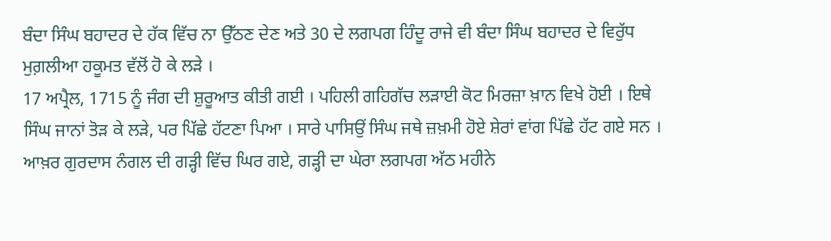ਬੰਦਾ ਸਿੰਘ ਬਹਾਦਰ ਦੇ ਹੱਕ ਵਿੱਚ ਨਾ ਉੱਠਣ ਦੇਣ ਅਤੇ 30 ਦੇ ਲਗਪਗ ਹਿੰਦੂ ਰਾਜੇ ਵੀ ਬੰਦਾ ਸਿੰਘ ਬਹਾਦਰ ਦੇ ਵਿਰੁੱਧ ਮੁਗ਼ਲੀਆ ਹਕੂਮਤ ਵੱਲੋਂ ਹੋ ਕੇ ਲੜੇ ।
17 ਅਪ੍ਰੈਲ, 1715 ਨੂੰ ਜੰਗ ਦੀ ਸ਼ੁਰੂਆਤ ਕੀਤੀ ਗਈ । ਪਹਿਲੀ ਗਹਿਗੱਚ ਲੜਾਈ ਕੋਟ ਮਿਰਜ਼ਾ ਖ਼ਾਨ ਵਿਖੇ ਹੋਈ । ਇਥੇ ਸਿੰਘ ਜਾਨਾਂ ਤੋੜ ਕੇ ਲੜੇ, ਪਰ ਪਿੱਛੇ ਹੱਟਣਾ ਪਿਆ । ਸਾਰੇ ਪਾਸਿਉਂ ਸਿੰਘ ਜਥੇ ਜ਼ਖ਼ਮੀ ਹੋਏ ਸ਼ੇਰਾਂ ਵਾਂਗ ਪਿੱਛੇ ਹੱਟ ਗਏ ਸਨ । ਆਖ਼ਰ ਗੁਰਦਾਸ ਨੰਗਲ ਦੀ ਗੜ੍ਹੀ ਵਿੱਚ ਘਿਰ ਗਏ, ਗੜ੍ਹੀ ਦਾ ਘੇਰਾ ਲਗਪਗ ਅੱਠ ਮਹੀਨੇ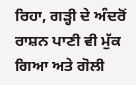ਰਿਹਾ, ਗੜ੍ਹੀ ਦੇ ਅੰਦਰੋਂ ਰਾਸ਼ਨ ਪਾਣੀ ਵੀ ਮੁੱਕ ਗਿਆ ਅਤੇ ਗੋਲੀ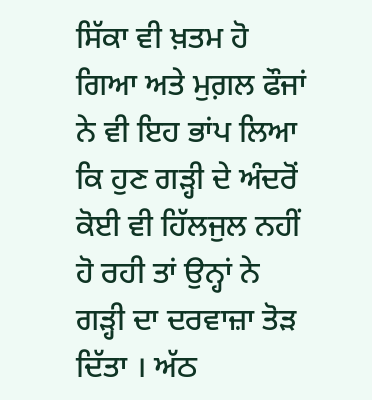ਸਿੱਕਾ ਵੀ ਖ਼ਤਮ ਹੋ ਗਿਆ ਅਤੇ ਮੁਗ਼ਲ ਫੌਜਾਂ ਨੇ ਵੀ ਇਹ ਭਾਂਪ ਲਿਆ ਕਿ ਹੁਣ ਗੜ੍ਹੀ ਦੇ ਅੰਦਰੋਂ ਕੋਈ ਵੀ ਹਿੱਲਜੁਲ ਨਹੀਂ ਹੋ ਰਹੀ ਤਾਂ ਉਨ੍ਹਾਂ ਨੇ ਗੜ੍ਹੀ ਦਾ ਦਰਵਾਜ਼ਾ ਤੋੜ ਦਿੱਤਾ । ਅੱਠ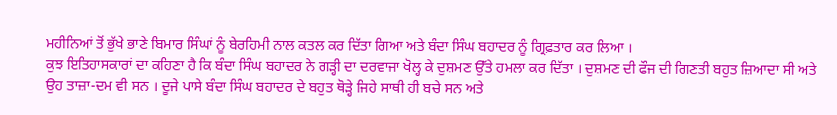ਮਹੀਨਿਆਂ ਤੋਂ ਭੁੱਖੇ ਭਾਣੇ ਬਿਮਾਰ ਸਿੰਘਾਂ ਨੂੰ ਬੇਰਹਿਮੀ ਨਾਲ ਕਤਲ ਕਰ ਦਿੱਤਾ ਗਿਆ ਅਤੇ ਬੰਦਾ ਸਿੰਘ ਬਹਾਦਰ ਨੂੰ ਗ੍ਰਿਫ਼ਤਾਰ ਕਰ ਲਿਆ ।
ਕੁਝ ਇਤਿਹਾਸਕਾਰਾਂ ਦਾ ਕਹਿਣਾ ਹੈ ਕਿ ਬੰਦਾ ਸਿੰਘ ਬਹਾਦਰ ਨੇ ਗੜ੍ਹੀ ਦਾ ਦਰਵਾਜਾ ਖੋਲ੍ਹ ਕੇ ਦੁਸ਼ਮਣ ਉੱਤੇ ਹਮਲਾ ਕਰ ਦਿੱਤਾ । ਦੁਸ਼ਮਣ ਦੀ ਫੌਜ ਦੀ ਗਿਣਤੀ ਬਹੁਤ ਜ਼ਿਆਦਾ ਸੀ ਅਤੇ ਉਹ ਤਾਜ਼ਾ-ਦਮ ਵੀ ਸਨ । ਦੂਜੇ ਪਾਸੇ ਬੰਦਾ ਸਿੰਘ ਬਹਾਦਰ ਦੇ ਬਹੁਤ ਥੋੜ੍ਹੇ ਜਿਹੇ ਸਾਥੀ ਹੀ ਬਚੇ ਸਨ ਅਤੇ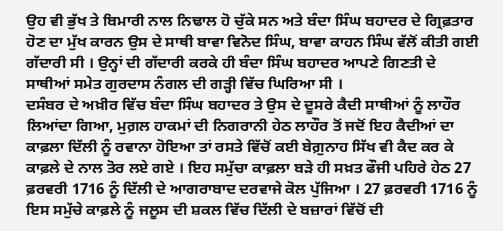ਉਹ ਵੀ ਭੁੱਖ ਤੇ ਬਿਮਾਰੀ ਨਾਲ ਨਿਢਾਲ ਹੋ ਚੁੱਕੇ ਸਨ ਅਤੇ ਬੰਦਾ ਸਿੰਘ ਬਹਾਦਰ ਦੇ ਗ੍ਰਿਫ਼ਤਾਰ ਹੋਣ ਦਾ ਮੁੱਖ ਕਾਰਨ ਉਸ ਦੇ ਸਾਥੀ ਬਾਵਾ ਵਿਨੋਦ ਸਿੰਘ, ਬਾਵਾ ਕਾਹਨ ਸਿੰਘ ਵੱਲੋਂ ਕੀਤੀ ਗਈ ਗੱਦਾਰੀ ਸੀ । ਉਨ੍ਹਾਂ ਦੀ ਗੱਦਾਰੀ ਕਰਕੇ ਹੀ ਬੰਦਾ ਸਿੰਘ ਬਹਾਦਰ ਆਪਣੇ ਗਿਣਤੀ ਦੇ ਸਾਥੀਆਂ ਸਮੇਤ ਗੁਰਦਾਸ ਨੰਗਲ ਦੀ ਗੜ੍ਹੀ ਵਿੱਚ ਘਿਰਿਆ ਸੀ ।
ਦਸੰਬਰ ਦੇ ਅਖ਼ੀਰ ਵਿੱਚ ਬੰਦਾ ਸਿੰਘ ਬਹਾਦਰ ਤੇ ਉਸ ਦੇ ਦੂਸਰੇ ਕੈਦੀ ਸਾਥੀਆਂ ਨੂੰ ਲਾਹੌਰ ਲਿਆਂਦਾ ਗਿਆ, ਮੁਗ਼ਲ ਹਾਕਮਾਂ ਦੀ ਨਿਗਰਾਨੀ ਹੇਠ ਲਾਹੌਰ ਤੋਂ ਜਦੋਂ ਇਹ ਕੈਦੀਆਂ ਦਾ ਕਾਫ਼ਲਾ ਦਿੱਲੀ ਨੂੰ ਰਵਾਨਾ ਹੋਇਆ ਤਾਂ ਰਸਤੇ ਵਿੱਚੋਂ ਕਈ ਬੇਗ਼ੁਨਾਹ ਸਿੱਖ ਵੀ ਕੈਦ ਕਰ ਕੇ ਕਾਫ਼ਲੇ ਦੇ ਨਾਲ ਤੋਰ ਲਏ ਗਏ । ਇਹ ਸਮੁੱਚਾ ਕਾਫ਼ਲਾ ਬੜੇ ਹੀ ਸਖ਼ਤ ਫੌਜੀ ਪਹਿਰੇ ਹੇਠ 27 ਫ਼ਰਵਰੀ 1716 ਨੂੰ ਦਿੱਲੀ ਦੇ ਆਗਰਾਬਾਦ ਦਰਵਾਜੇ ਕੋਲ ਪੁੱਜਿਆ । 27 ਫ਼ਰਵਰੀ 1716 ਨੂੰ ਇਸ ਸਮੁੱਚੇ ਕਾਫ਼ਲੇ ਨੂੰ ਜਲੂਸ ਦੀ ਸ਼ਕਲ ਵਿੱਚ ਦਿੱਲੀ ਦੇ ਬਜ਼ਾਰਾਂ ਵਿੱਚੋਂ ਦੀ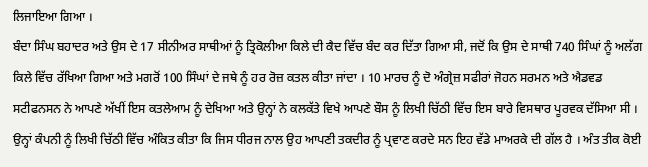ਲਿਜਾਇਆ ਗਿਆ ।
ਬੰਦਾ ਸਿੰਘ ਬਹਾਦਰ ਅਤੇ ਉਸ ਦੇ 17 ਸੀਨੀਅਰ ਸਾਥੀਆਂ ਨੂੰ ਤ੍ਰਿਕੋਲੀਆ ਕਿਲੇ ਦੀ ਕੈਦ ਵਿੱਚ ਬੰਦ ਕਰ ਦਿੱਤਾ ਗਿਆ ਸੀ, ਜਦੋਂ ਕਿ ਉਸ ਦੇ ਸਾਥੀ 740 ਸਿੰਘਾਂ ਨੂੰ ਅਲੱਗ ਕਿਲੇ ਵਿੱਚ ਰੱਖਿਆ ਗਿਆ ਅਤੇ ਮਗਰੋਂ 100 ਸਿੰਘਾਂ ਦੇ ਜਥੇ ਨੂੰ ਹਰ ਰੋਜ਼ ਕਤਲ ਕੀਤਾ ਜਾਂਦਾ । 10 ਮਾਰਚ ਨੂੰ ਦੋ ਅੰਗ੍ਰੇਜ਼ ਸਫੀਰਾਂ ਜੋਹਨ ਸਰਮਨ ਅਤੇ ਐਡਵਡ ਸਟੀਫਨਸਨ ਨੇ ਆਪਣੇ ਅੱਖੀਂ ਇਸ ਕਤਲੇਆਮ ਨੂੰ ਦੇਖਿਆ ਅਤੇ ਉਨ੍ਹਾਂ ਨੇ ਕਲਕੱਤੇ ਵਿਖੇ ਆਪਣੇ ਬੌਸ ਨੂੰ ਲਿਖੀ ਚਿੱਠੀ ਵਿੱਚ ਇਸ ਬਾਰੇ ਵਿਸਥਾਰ ਪੂਰਵਕ ਦੱਸਿਆ ਸੀ । ਉਨ੍ਹਾਂ ਕੰਪਨੀ ਨੂੰ ਲਿਖੀ ਚਿੱਠੀ ਵਿੱਚ ਅੰਕਿਤ ਕੀਤਾ ਕਿ ਜਿਸ ਧੀਰਜ ਨਾਲ ਉਹ ਆਪਣੀ ਤਕਦੀਰ ਨੂੰ ਪ੍ਰਵਾਣ ਕਰਦੇ ਸਨ ਇਹ ਵੱਡੇ ਮਾਅਰਕੇ ਦੀ ਗੱਲ ਹੈ । ਅੰਤ ਤੀਕ ਕੋਈ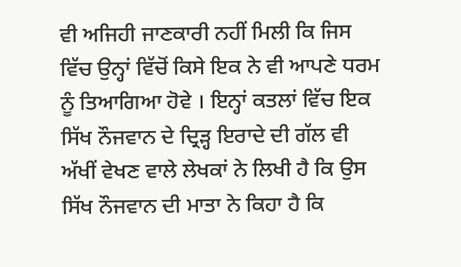ਵੀ ਅਜਿਹੀ ਜਾਣਕਾਰੀ ਨਹੀਂ ਮਿਲੀ ਕਿ ਜਿਸ ਵਿੱਚ ਉਨ੍ਹਾਂ ਵਿੱਚੋਂ ਕਿਸੇ ਇਕ ਨੇ ਵੀ ਆਪਣੇ ਧਰਮ ਨੂੰ ਤਿਆਗਿਆ ਹੋਵੇ । ਇਨ੍ਹਾਂ ਕਤਲਾਂ ਵਿੱਚ ਇਕ ਸਿੱਖ ਨੌਜਵਾਨ ਦੇ ਦ੍ਰਿੜ੍ਹ ਇਰਾਦੇ ਦੀ ਗੱਲ ਵੀ ਅੱਖੀਂ ਵੇਖਣ ਵਾਲੇ ਲੇਖਕਾਂ ਨੇ ਲਿਖੀ ਹੈ ਕਿ ਉਸ ਸਿੱਖ ਨੌਜਵਾਨ ਦੀ ਮਾਤਾ ਨੇ ਕਿਹਾ ਹੈ ਕਿ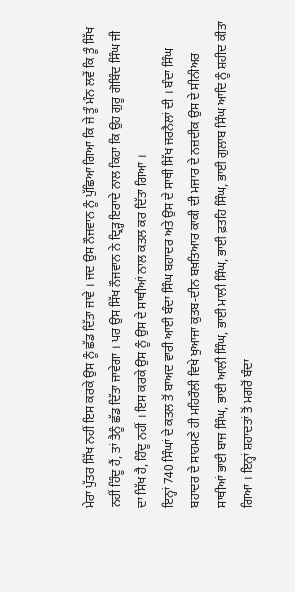ਮੇਰਾ ਪੁੱਤਰ ਸਿੱਖ ਨਹੀਂ ਇਸ ਕਰਕੇ ਉਸ ਨੂੰ ਛੱਡ ਦਿੱਤਾ ਜਾਵੇ । ਜਦ ਉਸ ਨੌਜਵਾਨ ਨੂੰ ਪੁੱਛਿਆ ਗਿਆ ਕਿ ਜੇ ਤੂੰ ਮੰਨ ਲਵੇਂ ਕਿ ਤੂੰ ਸਿੱਖ ਨਹੀਂ ਹਿੰਦੂ ਹੈਂ, ਤਾਂ ਤੈਨੂੰ ਛੱਡ ਦਿੱਤਾ ਜਾਵੇਗਾ । ਪਰ ਉਸ ਸਿੱਖ ਨੌਜਵਾਨ ਨੇ ਦ੍ਰਿੜ੍ਹ ਇਰਾਦੇ ਨਾਲ ਕਿਹਾ ਕਿ ਉਹ ਗੁਰੂ ਗੋਬਿੰਦ ਸਿੰਘ ਜੀ ਦਾ ਸਿੱਖ ਹੈ, ਹਿੰਦੂ ਨਹੀਂ । ਇਸ ਕਰਕੇ ਉਸ ਨੂੰ ਉਸ ਦੇ ਸਾਥੀਆਂ ਨਾਲ ਕਤਲ ਕਰ ਦਿੱਤਾ ਗਿਆ ।
ਇਨ੍ਹਾਂ 740 ਸਿੰਘਾਂ ਦੇ ਕਤਲ ਤੋਂ ਬਾਅਦ ਵਾਰੀ ਆਈ ਬੰਦਾ ਸਿੰਘ ਬਹਾਦਰ ਅਤੇ ਉਸ ਦੇ ਸਾਥੀ ਸਿੱਖ ਜਰਨੈਲਾਂ ਦੀ । ਬੰਦਾ ਸਿੰਘ ਬਹਾਦਰ ਦੇ ਸਾਹਮਣੇ ਹੀ ਮਹਿਰੌਲੀ ਵਿਖੇ ਖੁਆਜਾ ਕੁਤਬ-ਦੀਨ ਬਖ਼ਤਿਆਰ ਕਾਕੀ ਦੀ ਮਜਾਰ ਦੇ ਨਜ਼ਦੀਕ ਉਸ ਦੇ ਸੀਨੀਅਰ ਸਾਥੀਆਂ ਭਾਈ ਬਾਜ ਸਿੰਘ, ਭਾਈ ਆਲੀ ਸਿੰਘ, ਭਾਈ ਮਾਲੀ ਸਿੰਘ, ਭਾਈ ਫ਼ਤਹਿ ਸਿੰਘ, ਭਾਈ ਗੁਲਾਬ ਸਿੰਘ ਆਦਿ ਨੂੰ ਸ਼ਹੀਦ ਕੀਤਾ ਗਿਆ । ਇਨ੍ਹਾਂ ਸ਼ਹਾਦਤਾਂ ਤੋਂ ਮਗਰੋਂ ਬੰਦਾ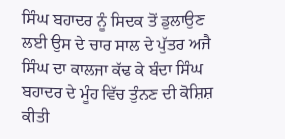ਸਿੰਘ ਬਹਾਦਰ ਨੂੰ ਸਿਦਕ ਤੋਂ ਡੁਲਾਉਣ ਲਈ ਉਸ ਦੇ ਚਾਰ ਸਾਲ ਦੇ ਪੁੱਤਰ ਅਜੈ ਸਿੰਘ ਦਾ ਕਾਲਜਾ ਕੱਢ ਕੇ ਬੰਦਾ ਸਿੰਘ ਬਹਾਦਰ ਦੇ ਮੂੰਹ ਵਿੱਚ ਤੁੰਨਣ ਦੀ ਕੋਸ਼ਿਸ਼ ਕੀਤੀ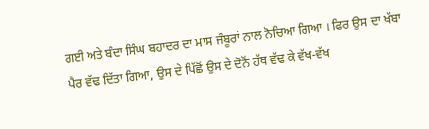ਗਈ ਅਤੇ ਬੰਦਾ ਸਿੰਘ ਬਹਾਦਰ ਦਾ ਮਾਸ ਜੰਬੂਰਾਂ ਨਾਲ ਨੋਚਿਆ ਗਿਆ । ਫਿਰ ਉਸ ਦਾ ਖੱਬਾ ਪੈਰ ਵੱਢ ਦਿੱਤਾ ਗਿਆ, ਉਸ ਦੇ ਪਿੱਛੋਂ ਉਸ ਦੇ ਦੋਨੋਂ ਹੱਥ ਵੱਢ ਕੇ ਵੱਖ-ਵੱਖ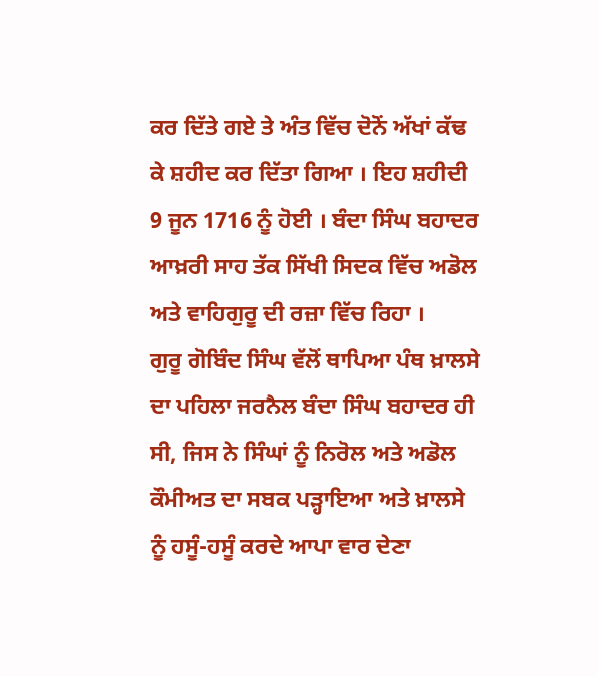ਕਰ ਦਿੱਤੇ ਗਏ ਤੇ ਅੰਤ ਵਿੱਚ ਦੋਨੋਂ ਅੱਖਾਂ ਕੱਢ ਕੇ ਸ਼ਹੀਦ ਕਰ ਦਿੱਤਾ ਗਿਆ । ਇਹ ਸ਼ਹੀਦੀ 9 ਜੂਨ 1716 ਨੂੰ ਹੋਈ । ਬੰਦਾ ਸਿੰਘ ਬਹਾਦਰ ਆਖ਼ਰੀ ਸਾਹ ਤੱਕ ਸਿੱਖੀ ਸਿਦਕ ਵਿੱਚ ਅਡੋਲ ਅਤੇ ਵਾਹਿਗੁਰੂ ਦੀ ਰਜ਼ਾ ਵਿੱਚ ਰਿਹਾ ।
ਗੁਰੂ ਗੋਬਿੰਦ ਸਿੰਘ ਵੱਲੋਂ ਥਾਪਿਆ ਪੰਥ ਖ਼ਾਲਸੇ ਦਾ ਪਹਿਲਾ ਜਰਨੈਲ ਬੰਦਾ ਸਿੰਘ ਬਹਾਦਰ ਹੀ ਸੀ, ਜਿਸ ਨੇ ਸਿੰਘਾਂ ਨੂੰ ਨਿਰੋਲ ਅਤੇ ਅਡੋਲ ਕੌਮੀਅਤ ਦਾ ਸਬਕ ਪੜ੍ਹਾਇਆ ਅਤੇ ਖ਼ਾਲਸੇ ਨੂੰ ਹਸੂੰ-ਹਸੂੰ ਕਰਦੇ ਆਪਾ ਵਾਰ ਦੇਣਾ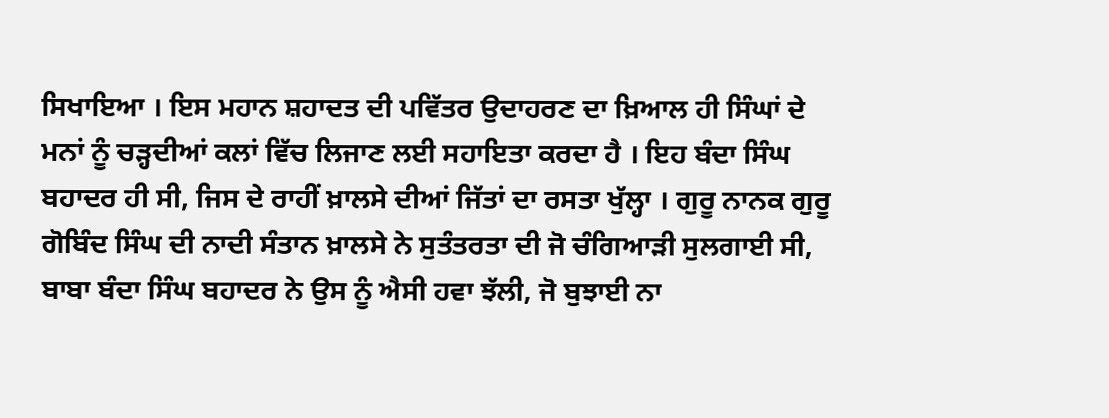ਸਿਖਾਇਆ । ਇਸ ਮਹਾਨ ਸ਼ਹਾਦਤ ਦੀ ਪਵਿੱਤਰ ਉਦਾਹਰਣ ਦਾ ਖ਼ਿਆਲ ਹੀ ਸਿੰਘਾਂ ਦੇ ਮਨਾਂ ਨੂੰ ਚੜ੍ਹਦੀਆਂ ਕਲਾਂ ਵਿੱਚ ਲਿਜਾਣ ਲਈ ਸਹਾਇਤਾ ਕਰਦਾ ਹੈ । ਇਹ ਬੰਦਾ ਸਿੰਘ ਬਹਾਦਰ ਹੀ ਸੀ, ਜਿਸ ਦੇ ਰਾਹੀਂ ਖ਼ਾਲਸੇ ਦੀਆਂ ਜਿੱਤਾਂ ਦਾ ਰਸਤਾ ਖੁੱਲ੍ਹਾ । ਗੁਰੂ ਨਾਨਕ ਗੁਰੂ ਗੋਬਿੰਦ ਸਿੰਘ ਦੀ ਨਾਦੀ ਸੰਤਾਨ ਖ਼ਾਲਸੇ ਨੇ ਸੁਤੰਤਰਤਾ ਦੀ ਜੋ ਚੰਗਿਆੜੀ ਸੁਲਗਾਈ ਸੀ, ਬਾਬਾ ਬੰਦਾ ਸਿੰਘ ਬਹਾਦਰ ਨੇ ਉਸ ਨੂੰ ਐਸੀ ਹਵਾ ਝੱਲੀ, ਜੋ ਬੁਝਾਈ ਨਾ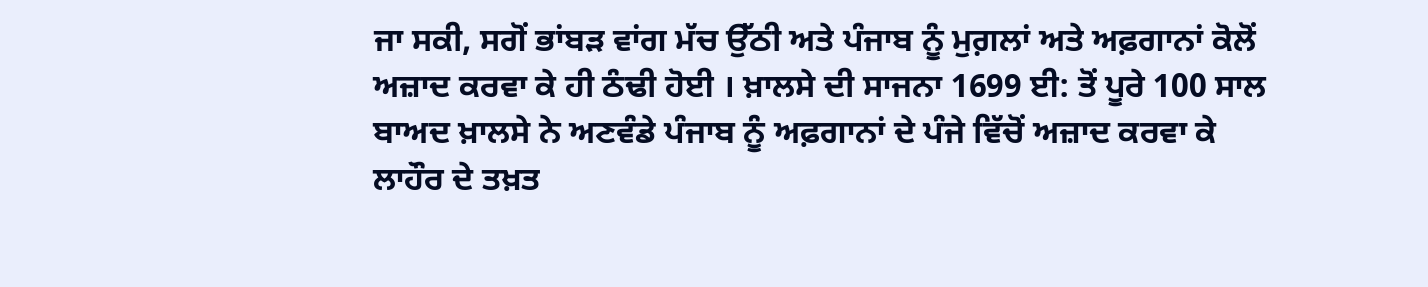ਜਾ ਸਕੀ, ਸਗੋਂ ਭਾਂਬੜ ਵਾਂਗ ਮੱਚ ਉੱਠੀ ਅਤੇ ਪੰਜਾਬ ਨੂੰ ਮੁਗ਼ਲਾਂ ਅਤੇ ਅਫ਼ਗਾਨਾਂ ਕੋਲੋਂ ਅਜ਼ਾਦ ਕਰਵਾ ਕੇ ਹੀ ਠੰਢੀ ਹੋਈ । ਖ਼ਾਲਸੇ ਦੀ ਸਾਜਨਾ 1699 ਈ: ਤੋਂ ਪੂਰੇ 100 ਸਾਲ ਬਾਅਦ ਖ਼ਾਲਸੇ ਨੇ ਅਣਵੰਡੇ ਪੰਜਾਬ ਨੂੰ ਅਫ਼ਗਾਨਾਂ ਦੇ ਪੰਜੇ ਵਿੱਚੋਂ ਅਜ਼ਾਦ ਕਰਵਾ ਕੇ ਲਾਹੌਰ ਦੇ ਤਖ਼ਤ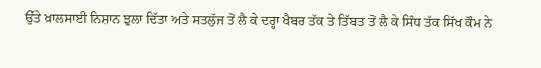ਉੱਤੇ ਖ਼ਾਲਸਾਈ ਨਿਸ਼ਾਨ ਝੁਲਾ ਦਿੱਤਾ ਅਤੇ ਸਤਲੁੱਜ ਤੋਂ ਲੈ ਕੇ ਦਰ੍ਹਾ ਖੈਬਰ ਤੱਕ ਤੇ ਤਿੱਬਤ ਤੋਂ ਲੈ ਕੇ ਸਿੰਧ ਤੱਕ ਸਿੱਖ ਕੌਮ ਨੇ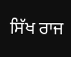ਸਿੱਖ ਰਾਜ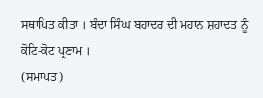ਸਥਾਪਿਤ ਕੀਤਾ । ਬੰਦਾ ਸਿੰਘ ਬਹਾਦਰ ਦੀ ਮਹਾਨ ਸ਼ਹਾਦਤ ਨੂੰ ਕੋਟਿ-ਕੋਟ ਪ੍ਰਣਾਮ ।
(ਸਮਾਪਤ)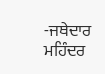-ਜਥੇਦਾਰ ਮਹਿੰਦਰ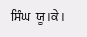ਸਿੰਘ  ਯੂ।ਕੇ।